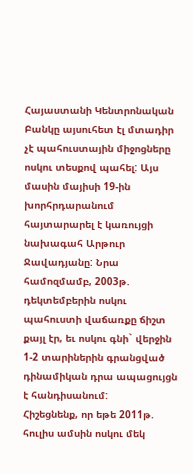Հայաստանի Կենտրոնական Բանկը այսուհետ էլ մտադիր չէ պահուստային միջոցները ոսկու տեսքով պահել: Այս մասին մայիսի 19-ին խորհրդարանում հայտարարել է կառույցի նախագահ Արթուր Ջավադյանը: Նրա համոզմամբ, 2003թ. դեկտեմբերին ոսկու պահուստի վաճառքը ճիշտ քայլ էր, եւ ոսկու գնի` վերջին 1-2 տարիներին գրանցված դինամիկան դրա ապացույցն է հանդիսանում:
Հիշեցնենք, որ եթե 2011թ. հուլիս ամսին ոսկու մեկ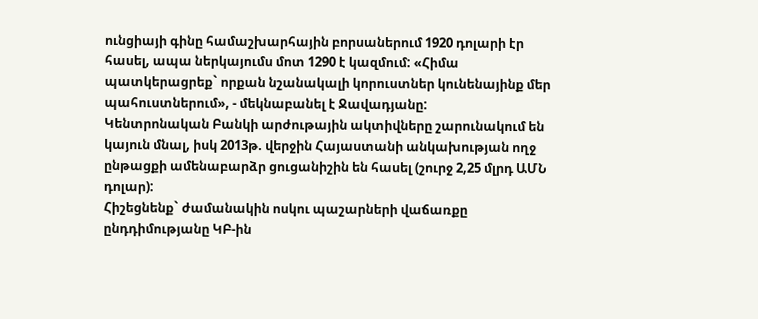ունցիայի գինը համաշխարհային բորսաներում 1920 դոլարի էր հասել, ապա ներկայումս մոտ 1290 է կազմում: «Հիմա պատկերացրեք` որքան նշանակալի կորուստներ կունենայինք մեր պահուստներում», - մեկնաբանել է Ջավադյանը:
Կենտրոնական Բանկի արժութային ակտիվները շարունակում են կայուն մնալ, իսկ 2013թ. վերջին Հայաստանի անկախության ողջ ընթացքի ամենաբարձր ցուցանիշին են հասել (շուրջ 2,25 մլրդ ԱՄՆ դոլար):
Հիշեցնենք` ժամանակին ոսկու պաշարների վաճառքը ընդդիմությանը ԿԲ-ին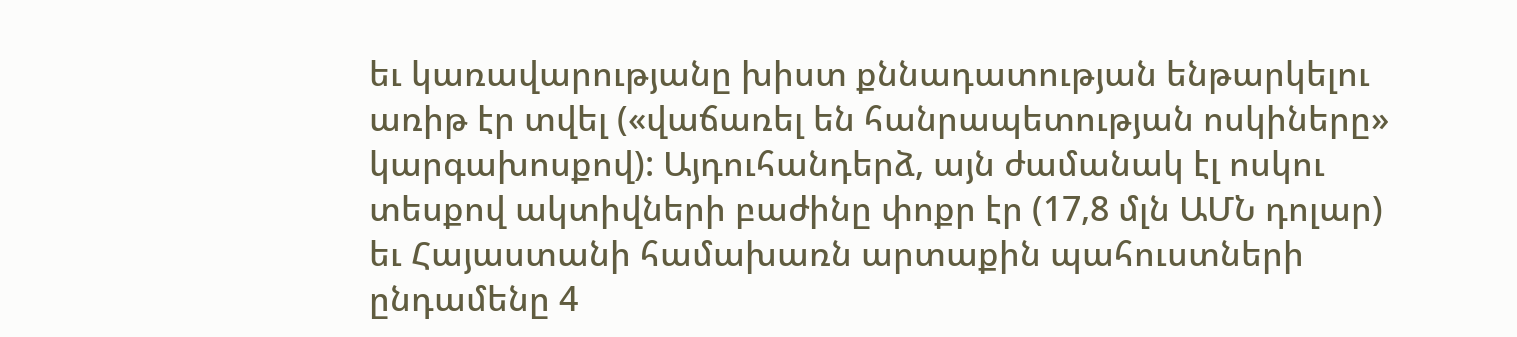եւ կառավարությանը խիստ քննադատության ենթարկելու առիթ էր տվել («վաճառել են հանրապետության ոսկիները» կարգախոսքով): Այդուհանդերձ, այն ժամանակ էլ ոսկու տեսքով ակտիվների բաժինը փոքր էր (17,8 մլն ԱՄՆ դոլար) եւ Հայաստանի համախառն արտաքին պահուստների ընդամենը 4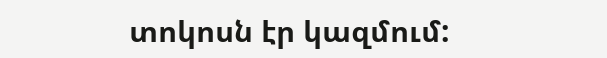տոկոսն էր կազմում: